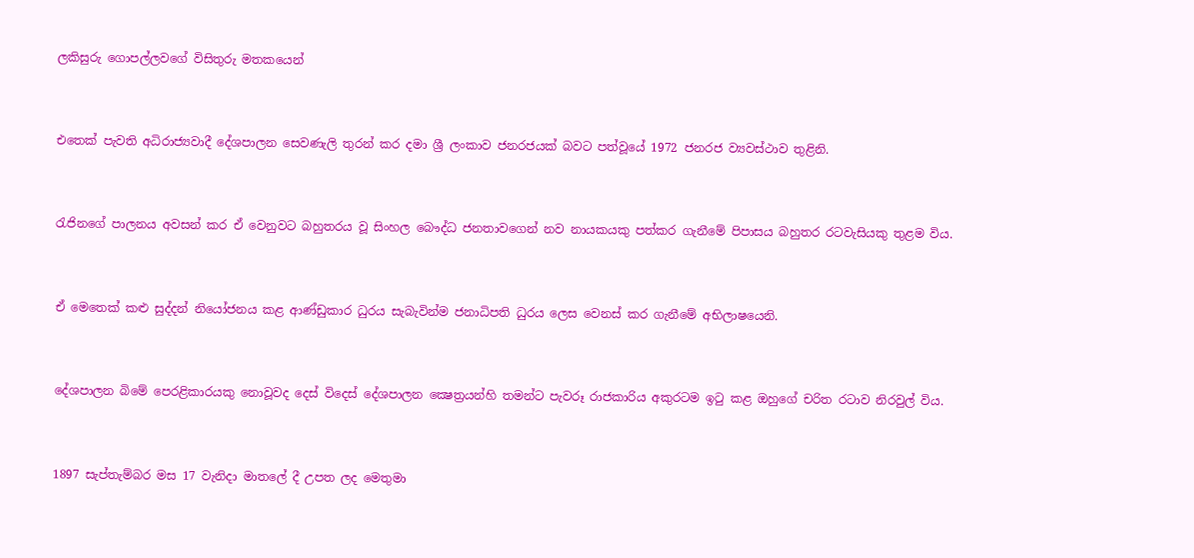ලකිසුරු ගොපල්ලවගේ විසිතුරු මතකයෙන්


එතෙක් පැවති අධිරාජ්‍යවාදී දේශපාලන සෙවණැලි තුරන් කර දමා ශ්‍රී ලංකාව ජනරජයක් බවට පත්වූයේ 1972 ජනරජ ව්‍යවස්ථාව තුළිනි.


රැජිනගේ පාලනය අවසන් කර ඒ වෙනුවට බහුතරය වූ සිංහල බෞද්ධ ජනතාවගෙන් නව නායකයකු පත්කර ගැනීමේ පිපාසය බහුතර රටවැසියකු තුළම විය.


ඒ මෙතෙක් කළු සුද්දන් නියෝජනය කළ ආණ්ඩුකාර ධුරය සැබැවින්ම ජනාධිපති ධුරය ලෙස වෙනස් කර ගැනීමේ අභිලාෂයෙනි.


දේශපාලන බිමේ පෙරළිකාරයකු නොවූවද දෙස් විදෙස් දේශපාලන ක්‍ෂෙත්‍රයන්හි තමන්ට පැවරූ රාජකාරිය අකුරටම ඉටු කළ ඔහුගේ චරිත රටාව නිරවුල් විය.


1897 සැප්තැම්බර මස 17 වැනිදා මාතලේ දී උපත ලද මෙතුමා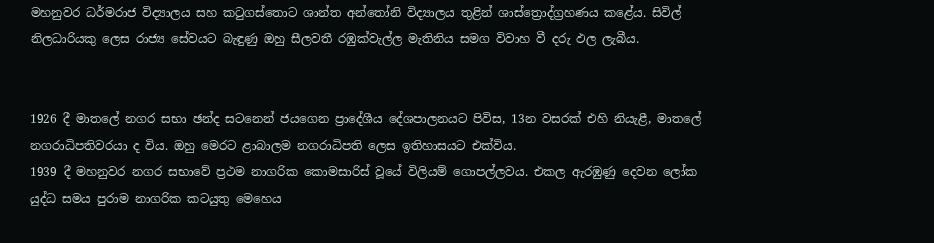මහනුවර ධර්මරාජ විද්‍යාලය සහ කටුගස්තොට ශාන්ත අන්තෝනි විද්‍යාලය තුළින් ශාස්ත්‍රොද්ග්‍රහණය කළේය. සිවිල් නිලධාරියකු ලෙස රාජ්‍ය සේවයට බැඳුණු ඔහු සීලවතී රඹුක්වැල්ල මැතිනිය සමග විවාහ වී දරු ඵල ලැබීය.


1926 දී මාතලේ නගර සභා ඡන්ද සටනෙන් ජයගෙන ප්‍රාදේශීය දේශපාලනයට පිවිස, 13න වසරක් එහි නියැළී, මාතලේ නගරාධිපතිවරයා ද විය. ඔහු මෙරට ළාබාලම නගරාධිපති ලෙස ඉතිහාසයට එක්විය.
1939 දී මහනුවර නගර සභාවේ ප්‍රථම නාගරික කොමසාරිස් වූයේ විලියම් ගොපල්ලවය. එකල ඇරඹුණු දෙවන ලෝක යුද්ධ සමය පුරාම නාගරික කටයුතු මෙහෙය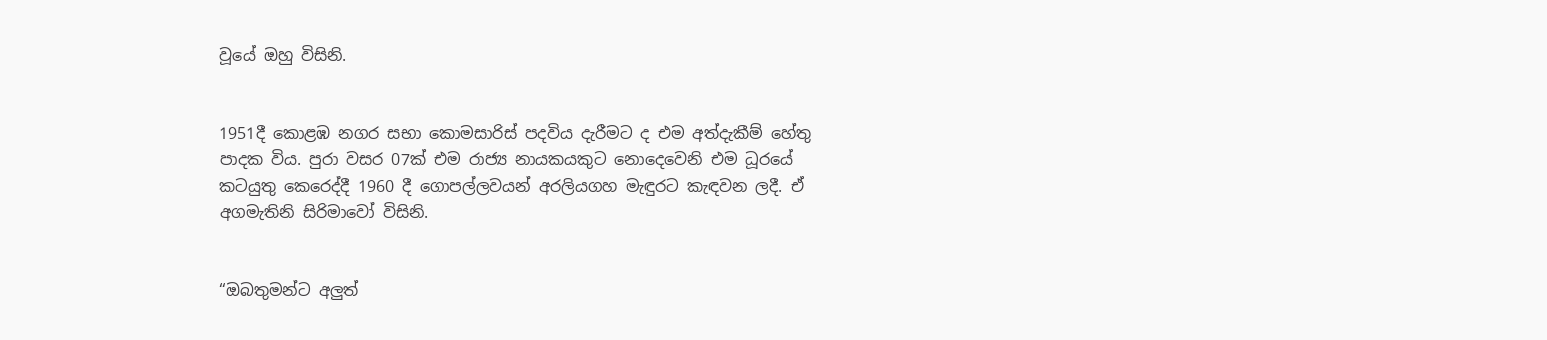වූයේ ඔහු විසිනි.


1951දී කොළඹ නගර සභා කොමසාරිස් පදවිය දැරීමට ද එම අත්දැකීම් හේතු පාදක විය. පුරා වසර 07ක් එම රාජ්‍ය නායකයකුට නොදෙවෙනි එම ධූරයේ කටයුතු කෙරෙද්දී 1960 දී ගොපල්ලවයන් අරලියගහ මැඳුරට කැඳවන ලදී. ඒ අගමැතිනි සිරිමාවෝ විසිනි.


“ඔබතුමන්ට අලුත්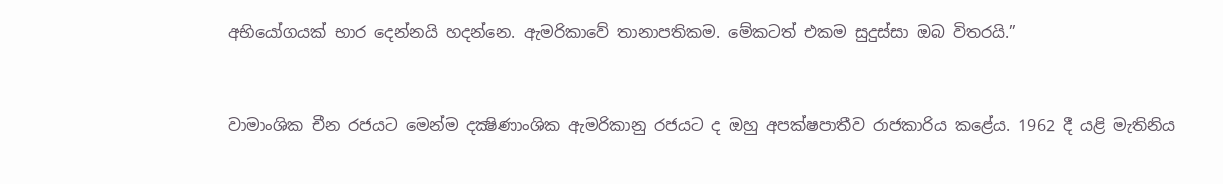අභියෝගයක් භාර දෙන්නයි හදන්නෙ. ඇමරිකාවේ තානාපතිකම. මේකටත් එකම සුදුස්සා ඔබ විතරයි.”


වාමාංශික චීන රජයට මෙන්ම දක්‍ෂිණාංශික ඇමරිකානු රජයට ද ඔහු අපක්ෂපාතීව රාජකාරිය කළේය. 1962 දී යළි මැතිනිය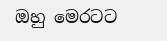ඔහු මෙරටට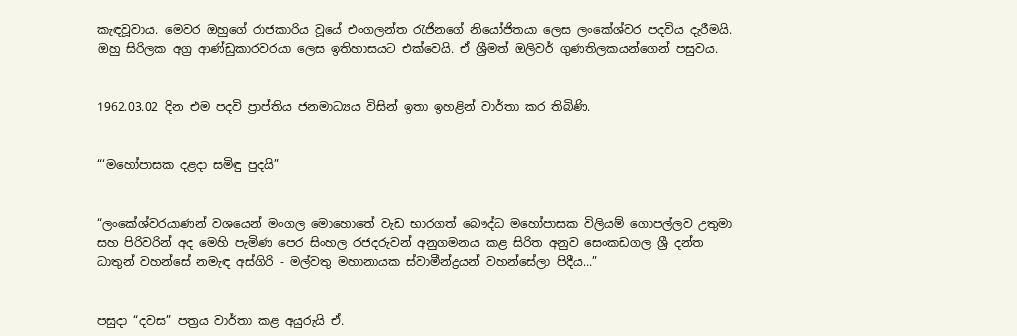කැඳවූවාය. මෙවර ඔහුගේ රාජකාරිය වූයේ එංගලන්ත රැජිනගේ නියෝජිතයා ලෙස ලංකේශ්වර පදවිය දැරීමයි. ඔහු සිරිලක අග්‍ර ආණ්ඩුකාරවරයා ලෙස ඉතිහාසයට එක්වෙයි. ඒ ශ්‍රීමත් ඔලිවර් ගුණතිලකයන්ගෙන් පසුවය.


1962.03.02 දින එම පදවි ප්‍රාප්තිය ජනමාධ්‍යය විසින් ඉතා ඉහළින් වාර්තා කර තිබිණි.


“‘මහෝපාසක දළදා සමිඳු පුදයි”


“ලංකේශ්වරයාණන් වශයෙන් මංගල මොහොතේ වැඩ භාරගත් බෞද්ධ මහෝපාසක විලියම් ගොපල්ලව උතුමා සහ පිරිවරින් අද මෙහි පැමිණ පෙර සිංහල රජදරුවන් අනුගමනය කළ සිරිත අනුව සෙංකඩගල ශ්‍රී දන්ත ධාතුන් වහන්සේ නමැඳ අස්ගිරි - මල්වතු මහානායක ස්වාමීන්ද්‍රයන් වහන්සේලා පිදීය...”


පසුදා “දවස” පත්‍රය වාර්තා කළ අයුරුයි ඒ.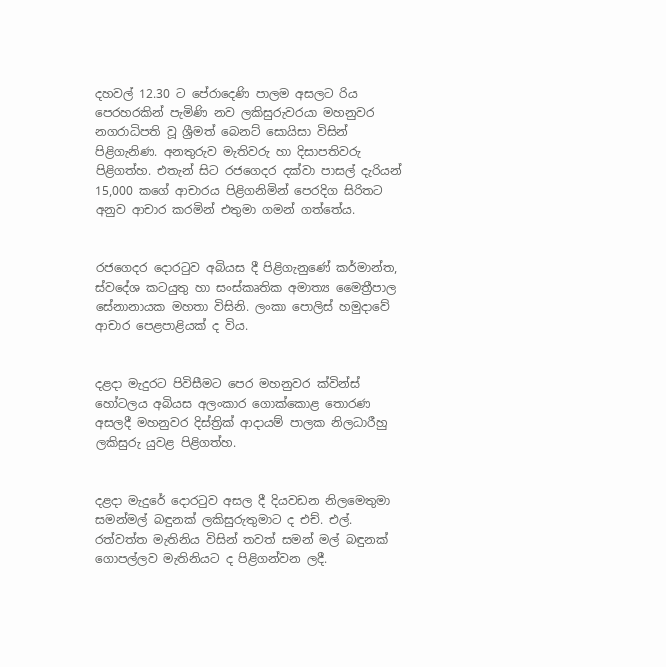දහවල් 12.30 ට පේරාදෙණි පාලම අසලට රිය පෙරහරකින් පැමිණි නව ලකිසුරුවරයා මහනුවර නගරාධිපති වූ ශ්‍රීමත් බෙනට් සොයිසා විසින් පිළිගැනිණ. අනතුරුව මැතිවරු හා දිසාපතිවරු පිළිගත්හ. එතැන් සිට රජගෙදර දක්වා පාසල් දැරියන් 15,000 කගේ ආචාරය පිළිගනිමින් පෙරදිග සිරිතට අනුව ආචාර කරමින් එතුමා ගමන් ගත්තේය.


රජගෙදර දොරටුව අබියස දී පිළිගැනුණේ කර්මාන්ත, ස්වදේශ කටයුතු හා සංස්කෘතික අමාත්‍ය මෛත්‍රීපාල සේනානායක මහතා විසිනි. ලංකා පොලිස් හමුදාවේ ආචාර පෙළපාළියක් ද විය.


දළදා මැදුරට පිවිසීමට පෙර මහනුවර ක්වින්ස් හෝටලය අබියස අලංකාර ගොක්කොළ තොරණ අසලදී මහනුවර දිස්ත්‍රික් ආදායම් පාලක නිලධාරීහු ලකිසුරු යුවළ පිළිගත්හ.


දළදා මැදුරේ දොරටුව අසල දී දියවඩන නිලමෙතුමා සමන්මල් බඳුනක් ලකිසුරුතුමාට ද එච්. එල්. රත්වත්ත මැතිනිය විසින් තවත් සමන් මල් බඳුනක් ගොපල්ලව මැතිනියට ද පිළිගන්වන ලදී.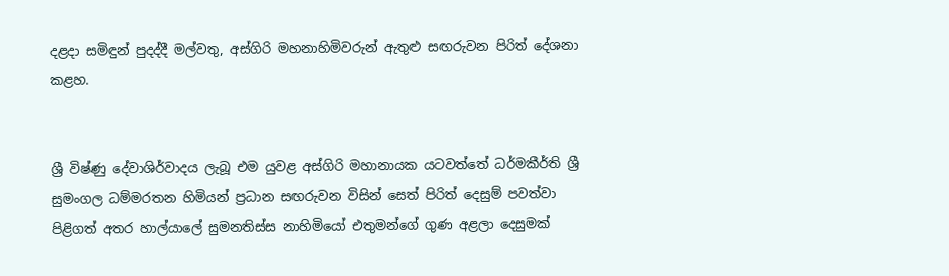දළදා සමිඳුන් පුදද්දී මල්වතු, අස්ගිරි මහනාහිමිවරුන් ඇතුළු සඟරුවන පිරිත් දේශනා කළහ.


ශ්‍රී විෂ්ණු දේවාශිර්වාදය ලැබූ එම යුවළ අස්ගිරි මහානායක යටවත්තේ ධර්මකීර්ති ශ්‍රී සුමංගල ධම්මරතන හිමියන් ප්‍රධාන සඟරුවන විසින් සෙත් පිරිත් දෙසුම් පවත්වා පිළිගත් අතර හාල්යාලේ සුමනතිස්ස නාහිමියෝ එතුමන්ගේ ගුණ අළලා දෙසුමක්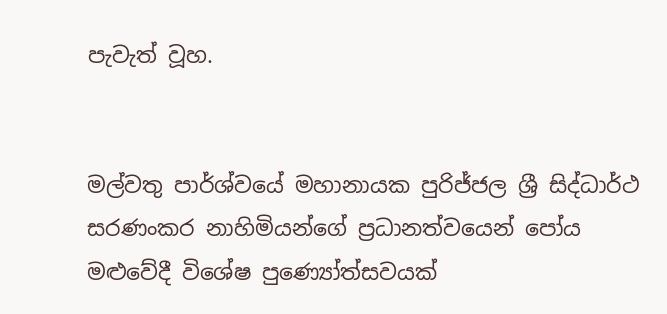පැවැත් වූහ.


මල්වතු පාර්ශ්වයේ මහානායක පුරිජ්ජල ශ්‍රී සිද්ධාර්ථ සරණංකර නාහිමියන්ගේ ප්‍රධානත්වයෙන් පෝය මළුවේදී විශේෂ පුණ්‍යෝත්සවයක්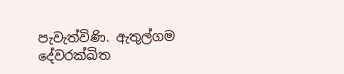පැවැත්විණි. ඇතුල්ගම දේවරක්ඛිත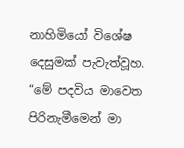නාහිමියෝ විශේෂ දෙසුමක් පැවැත්වූහ.
“මේ පදවිය මාවෙත පිරිනැමීමෙන් මා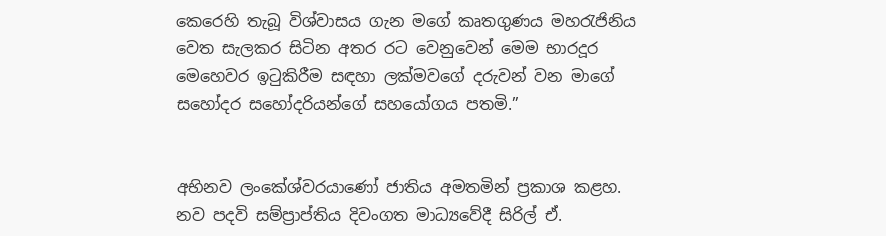කෙරෙහි තැබූ විශ්වාසය ගැන මගේ කෘතගුණය මහරැජිනිය වෙත සැලකර සිටින අතර රට වෙනුවෙන් මෙම භාරදූර මෙහෙවර ඉටුකිරීම සඳහා ලක්මවගේ දරුවන් වන මාගේ සහෝදර සහෝදරියන්ගේ සහයෝගය පතමි.”


අභිනව ලංකේශ්වරයාණෝ ජාතිය අමතමින් ප්‍රකාශ කළහ. නව පදවි සම්ප්‍රාප්තිය දිවංගත මාධ්‍යවේදී සිරිල් ඒ.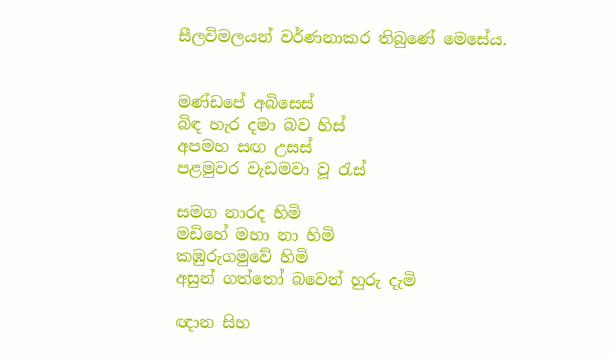සීලවිමලයන් වර්ණනාකර තිබුණේ මෙසේය.


මණ්ඩපේ අබිසෙස්
බිඳ හැර දමා බව හිස්
අපමහ සඟ උසස්
පළමුවර වැඩමවා වූ රැස්

සමග නාරද හිමි
මඩිහේ මහා නා හිමි
කඹුරුගමුවේ හිමි
අසුන් ගත්තෝ බවෙන් හුරු දැමි

ඥාන සිහ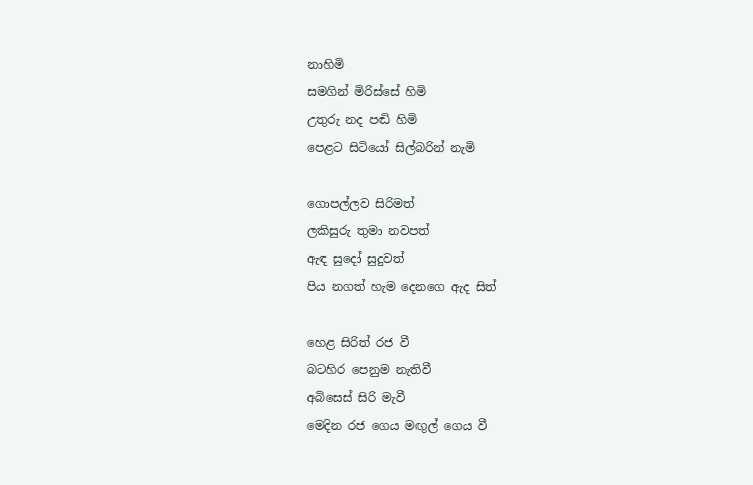නාහිමි
සමගින් මිරිස්සේ හිමි
උතුරු නද පඬි හිමි
පෙළට සිටියෝ සිල්බරින් නැමි

ගොපල්ලව සිරිමත්
ලකිසුරු තුමා නවපත්
ඇඳ සුදෝ සුදුවත්
පිය නගත් හැම දෙනගෙ ඇද සිත්

හෙළ සිරිත් රජ වී
බටහිර පෙනුම නැතිවී
අබිසෙස් සිරි මැවී
මෙදින රජ ගෙය මඟුල් ගෙය වී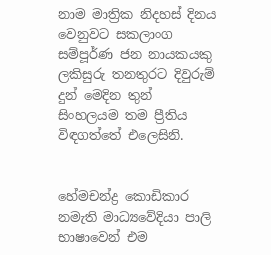නාම මාත්‍රික නිදහස් දිනය වෙනුවට සකලාංග සම්පූර්ණ ජන නායකයකු ලකිසුරු තනතුරට දිවුරුම් දුන් මෙදින තුන් සිංහලයම තම ප්‍රීතිය විඳගත්තේ එලෙසිනි.


හේමචන්ද්‍ර කොඩිකාර නමැති මාධ්‍යවේදියා පාලි භාෂාවෙන් එම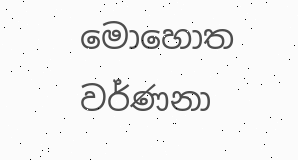මොහොත වර්ණනා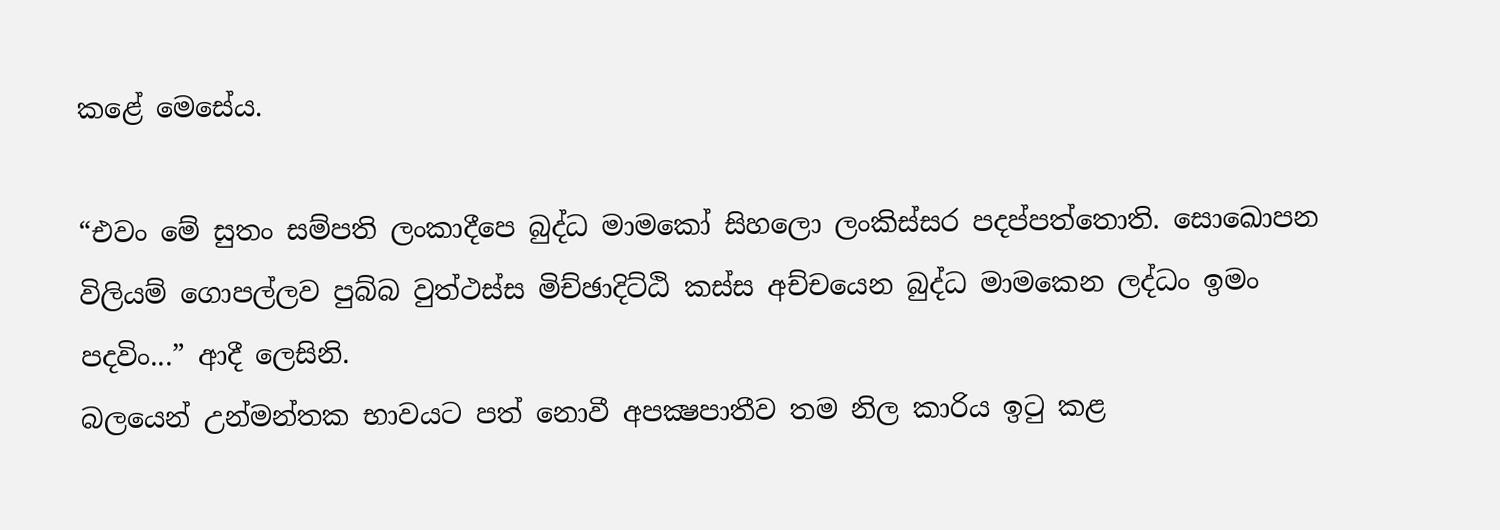කළේ මෙසේය.

“එවං මේ සුතං සම්පති ලංකාදීපෙ බුද්ධ මාමකෝ සිහලො ලංකිස්සර පදප්පත්තොති. සොඛොපන විලියම් ගොපල්ලව පුබ්බ වුත්ථස්ස මිච්ඡාදිට්ඨි කස්ස අච්චයෙන බුද්ධ මාමකෙන ලද්ධං ඉමං පදවිං...” ආදී ලෙසිනි.
බලයෙන් උන්මන්තක භාවයට පත් නොවී අපක්‍ෂපාතීව තම නිල කාරිය ඉටු කළ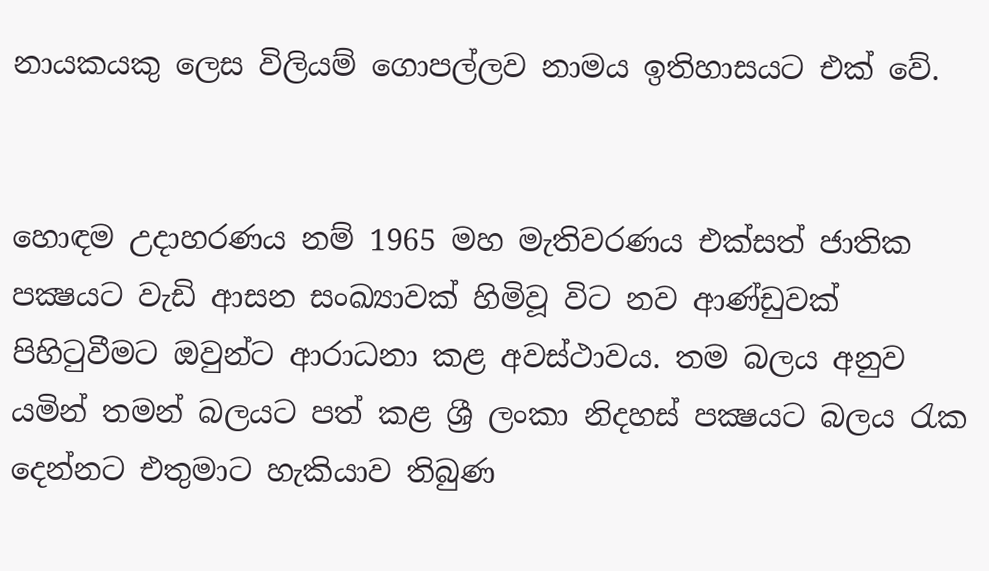නායකයකු ලෙස විලියම් ගොපල්ලව නාමය ඉතිහාසයට එක් වේ.


හොඳම උදාහරණය නම් 1965 මහ මැතිවරණය එක්සත් ජාතික පක්‍ෂයට වැඩි ආසන සංඛ්‍යාවක් හිමිවූ විට නව ආණ්ඩුවක් පිහිටුවීමට ඔවුන්ට ආරාධනා කළ අවස්ථාවය. තම බලය අනුව යමින් තමන් බලයට පත් කළ ශ්‍රී ලංකා නිදහස් පක්‍ෂයට බලය රැක දෙන්නට එතුමාට හැකියාව තිබුණ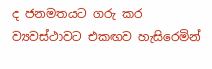ද ජනමතයට ගරු කර ව්‍යවස්ථාවට එකඟව හැසිරෙමින්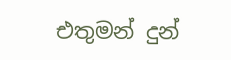එතුමන් දුන්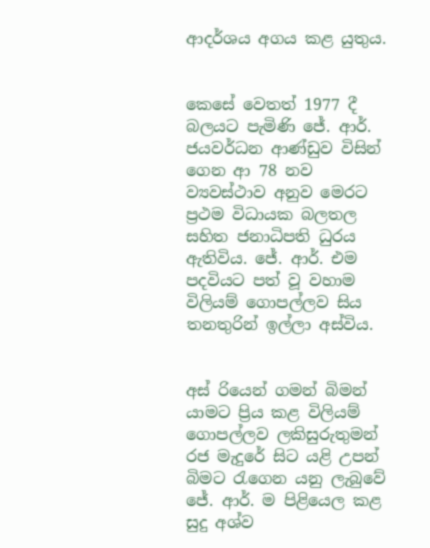ආදර්ශය අගය කළ යුතුය.


කෙසේ වෙතත් 1977 දී බලයට පැමිණි ජේ. ආර්. ජයවර්ධන ආණ්ඩුව විසින් ගෙන ආ 78 නව ව්‍යවස්ථාව අනුව මෙරට ප්‍රථම විධායක බලතල සහිත ජනාධිපති ධුරය ඇතිවිය. ජේ. ආර්. එම පදවියට පත් වූ වහාම විලියම් ගොපල්ලව සිය තනතුරින් ඉල්ලා අස්විය.


අස් රියෙන් ගමන් බිමන් යාමට ප්‍රිය කළ විලියම් ගොපල්ලව ලකිසුරුතුමන් රජ මැදුරේ සිට යළි උපන් බිමට රැගෙන යනු ලැබුවේ ජේ. ආර්. ම පිළියෙල කළ සුදු අශ්ව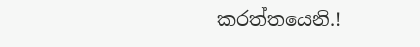කරත්තයෙනි.!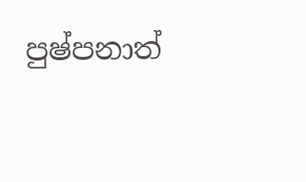පුෂ්පනාත්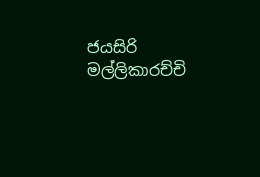ජයසිරි මල්ලිකාරච්චි